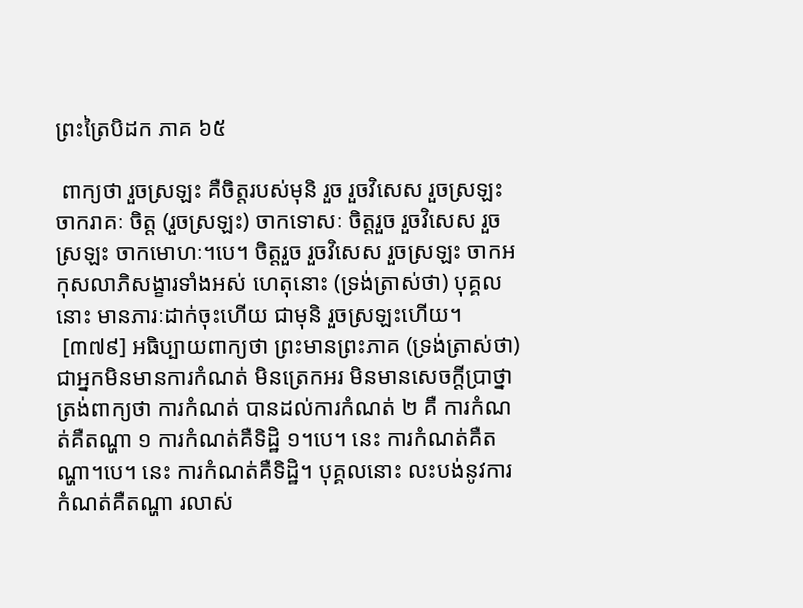ព្រះត្រៃបិដក ភាគ ៦៥

 ពាក្យថា រួចស្រឡះ គឺចិត្តរបស់មុនិ រួច រួចវិសេស រួចស្រឡះ ចាករាគៈ ចិត្ត (រួចស្រឡះ) ចាកទោសៈ ចិត្តរួច រួចវិសេស រួចស្រឡះ ចាកមោហៈ។បេ។ ចិត្តរួច រួចវិសេស រួចស្រឡះ ចាកអកុសលាភិសង្ខារទាំងអស់ ហេតុនោះ (ទ្រង់ត្រាស់ថា) បុគ្គលនោះ មានភារៈដាក់ចុះហើយ ជាមុនិ រួចស្រឡះហើយ។
 [៣៧៩] អធិប្បាយពាក្យថា ព្រះមានព្រះភាគ (ទ្រង់ត្រាស់ថា) ជាអ្នកមិនមានការកំណត់ មិនត្រេកអរ មិនមានសេចក្តីប្រាថ្នា ត្រង់ពាក្យថា ការកំណត់ បានដល់ការកំណត់ ២ គឺ ការកំណត់គឺតណ្ហា ១ ការកំណត់គឺទិដ្ឋិ ១។បេ។ នេះ ការកំណត់គឺតណ្ហា។បេ។ នេះ ការកំណត់គឺទិដ្ឋិ។ បុគ្គលនោះ លះបង់នូវការកំណត់គឺតណ្ហា រលាស់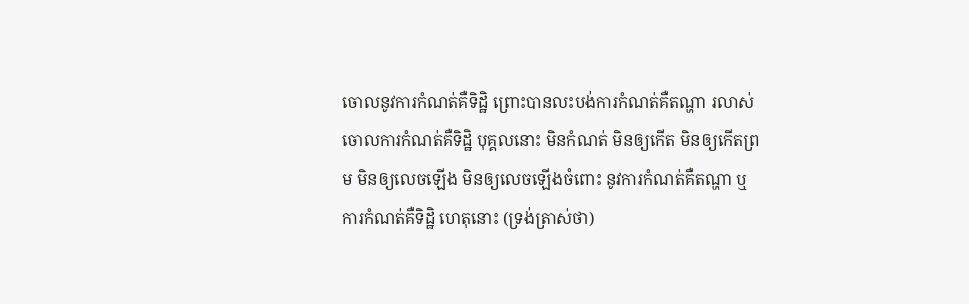ចោលនូវការកំណត់គឺទិដ្ឋិ ព្រោះបានលះបង់ការកំណត់គឺតណ្ហា រលាស់ចោលការកំណត់គឺទិដ្ឋិ បុគ្គលនោះ មិនកំណត់ មិនឲ្យកើត មិនឲ្យកើតព្រម មិនឲ្យលេចឡើង មិនឲ្យលេចឡើងចំពោះ នូវការកំណត់គឺតណ្ហា ឬការកំណត់គឺទិដ្ឋិ ហេតុនោះ (ទ្រង់ត្រាស់ថា)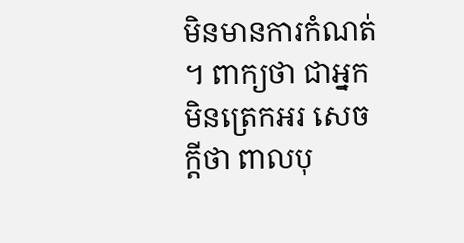មិនមានការកំណត់។ ពាក្យថា ជាអ្នកមិនត្រេកអរ សេចក្តីថា ពាលបុ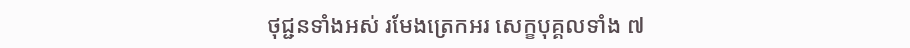ថុជ្ជនទាំងអស់ រមែងត្រេកអរ សេក្ខបុគ្គលទាំង ៧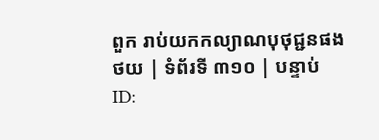ពួក រាប់យកកល្យាណបុថុជ្ជនផង
ថយ | ទំព័រទី ៣១០ | បន្ទាប់
ID: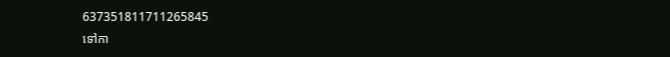637351811711265845
ទៅកា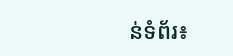ន់ទំព័រ៖